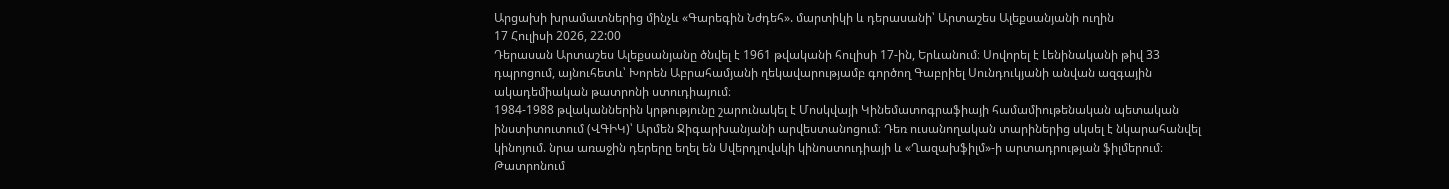Արցախի խրամատներից մինչև «Գարեգին Նժդեհ». մարտիկի և դերասանի՝ Արտաշես Ալեքսանյանի ուղին
17 Հուլիսի 2026, 22:00
Դերասան Արտաշես Ալեքսանյանը ծնվել է 1961 թվականի հուլիսի 17-ին, Երևանում։ Սովորել է Լենինականի թիվ 33 դպրոցում, այնուհետև՝ Խորեն Աբրահամյանի ղեկավարությամբ գործող Գաբրիել Սունդուկյանի անվան ազգային ակադեմիական թատրոնի ստուդիայում։
1984-1988 թվականներին կրթությունը շարունակել է Մոսկվայի Կինեմատոգրաֆիայի համամիութենական պետական ինստիտուտում (ՎԳԻԿ)՝ Արմեն Ջիգարխանյանի արվեստանոցում։ Դեռ ուսանողական տարիներից սկսել է նկարահանվել կինոյում. նրա առաջին դերերը եղել են Սվերդլովսկի կինոստուդիայի և «Ղազախֆիլմ»-ի արտադրության ֆիլմերում։
Թատրոնում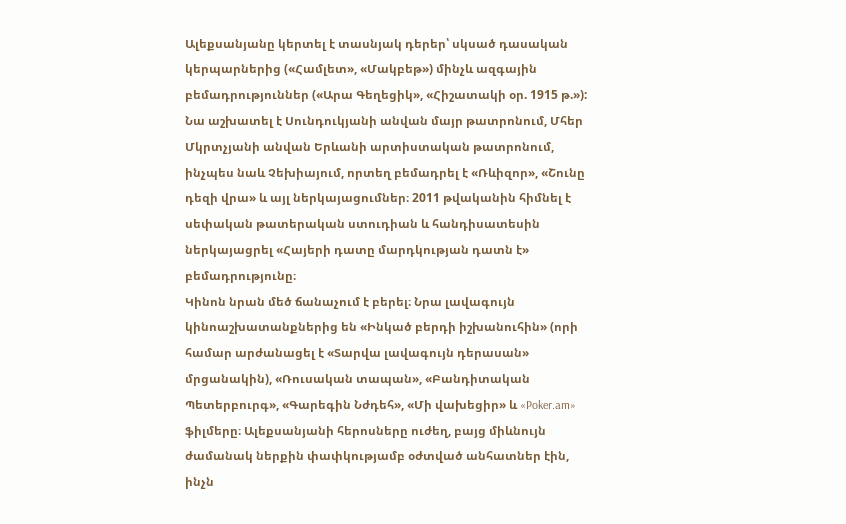Ալեքսանյանը կերտել է տասնյակ դերեր՝ սկսած դասական կերպարներից («Համլետ», «Մակբեթ») մինչև ազգային բեմադրություններ («Արա Գեղեցիկ», «Հիշատակի օր. 1915 թ.»): Նա աշխատել է Սունդուկյանի անվան մայր թատրոնում, Մհեր Մկրտչյանի անվան Երևանի արտիստական թատրոնում, ինչպես նաև Չեխիայում, որտեղ բեմադրել է «Ռևիզոր», «Շունը դեզի վրա» և այլ ներկայացումներ։ 2011 թվականին հիմնել է սեփական թատերական ստուդիան և հանդիսատեսին ներկայացրել «Հայերի դատը մարդկության դատն է» բեմադրությունը։
Կինոն նրան մեծ ճանաչում է բերել։ Նրա լավագույն կինոաշխատանքներից են «Ինկած բերդի իշխանուհին» (որի համար արժանացել է «Տարվա լավագույն դերասան» մրցանակին), «Ռուսական տապան», «Բանդիտական Պետերբուրգ», «Գարեգին Նժդեհ», «Մի վախեցիր» և «Poker.am» ֆիլմերը։ Ալեքսանյանի հերոսները ուժեղ, բայց միևնույն ժամանակ ներքին փափկությամբ օժտված անհատներ էին, ինչն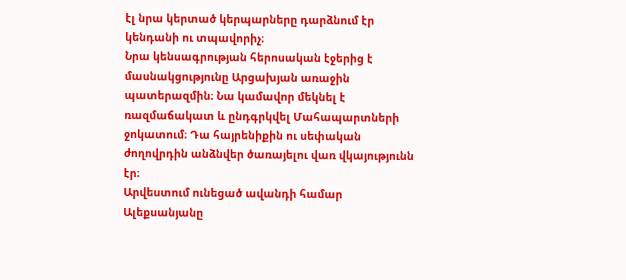էլ նրա կերտած կերպարները դարձնում էր կենդանի ու տպավորիչ։
Նրա կենսագրության հերոսական էջերից է մասնակցությունը Արցախյան առաջին պատերազմին։ Նա կամավոր մեկնել է ռազմաճակատ և ընդգրկվել Մահապարտների ջոկատում։ Դա հայրենիքին ու սեփական ժողովրդին անձնվեր ծառայելու վառ վկայությունն էր։
Արվեստում ունեցած ավանդի համար Ալեքսանյանը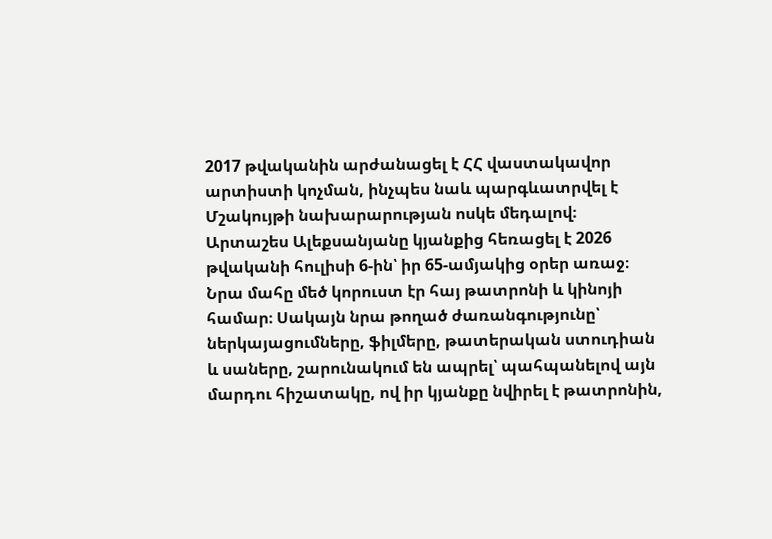2017 թվականին արժանացել է ՀՀ վաստակավոր արտիստի կոչման, ինչպես նաև պարգևատրվել է Մշակույթի նախարարության ոսկե մեդալով։
Արտաշես Ալեքսանյանը կյանքից հեռացել է 2026 թվականի հուլիսի 6-ին՝ իր 65-ամյակից օրեր առաջ։ Նրա մահը մեծ կորուստ էր հայ թատրոնի և կինոյի համար։ Սակայն նրա թողած ժառանգությունը՝ ներկայացումները, ֆիլմերը, թատերական ստուդիան և սաները, շարունակում են ապրել՝ պահպանելով այն մարդու հիշատակը, ով իր կյանքը նվիրել է թատրոնին,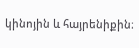կինոյին և հայրենիքին։